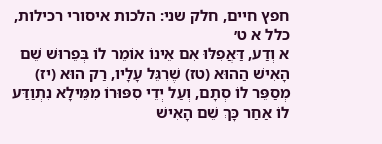חפץ חיים, חלק שני: הלכות איסורי רכילות, כלל א ט׳
א וְדַע, דַּאֲפִלּוּ אִם אֵינוֹ אוֹמֵר לוֹ בְּפֵרוּשׁ שֵׁם הָאִישׁ הַהוּא (טז) שֶׁרִגֵּל עָלָיו, רַק הוּא (יז) מְסַפֵּר לוֹ סְתָם, וְעַל יְדֵי סִפּוּרוֹ מִמֵּילָא נִתְוַדַּע לוֹ אַחַר כָּךְ שֵׁם הָאִישׁ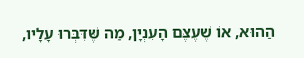הַהוּא, אוֹ שֶׁעֶצֶּם הָעִנְיָן, מַה שֶּׁדִּבְּרוּ עָלָיו,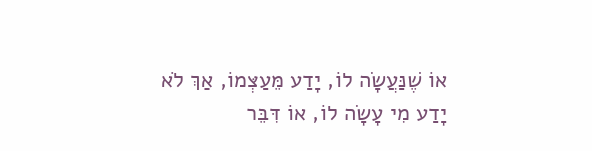אוֹ שֶׁנַּעֲשָׂה לוֹ, יָדַע מֵּעַצְּמוֹ, אַךְ לֹא יָדַע מִי עָשָׂה לוֹ, אוֹ דִּבֵּר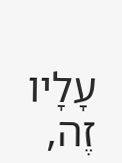עָלָיו זֶה,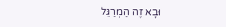וּבָא זֶה הַמְרַגֵּל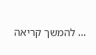… להמשך קריאה